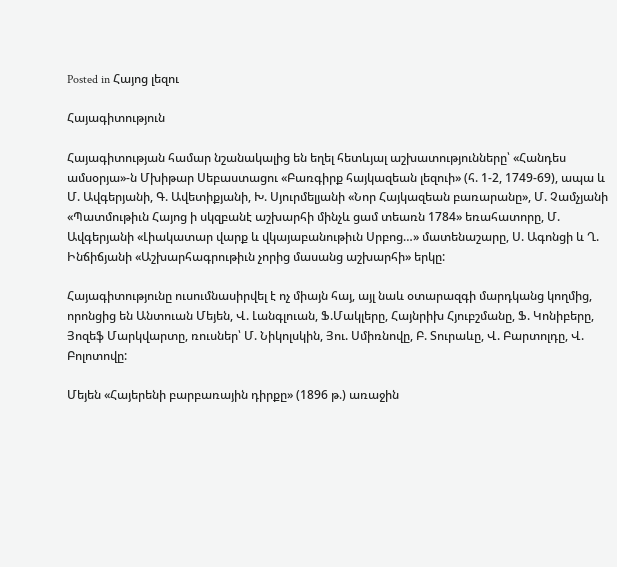Posted in Հայոց լեզու

Հայագիտություն

Հայագիտության համար նշանակալից են եղել հետևյալ աշխատությունները՝ «Հանդես ամսօրյա»-ն Մխիթար Սեբաստացու «Բառգիրք հայկազեան լեզուի» (հ. 1-2, 1749-69), ապա և Մ. Ավգերյանի, Գ. Ավետիքյանի, Խ. Սյուրմելյանի «Նոր Հայկազեան բառարանը», Մ. Չամչյանի «Պատմութիւն Հայոց ի սկզբանէ աշխարհի մինչև ցամ տեառն 1784» եռահատորը, Մ. Ավգերյանի «Լիակատար վարք և վկայաբանութիւն Սրբոց…» մատենաշարը, Ս. Ագոնցի և Ղ. Ինճիճյանի «Աշխարհագրութիւն չորից մասանց աշխարհի» երկը:

Հայագիտությունը ուսումնասիրվել է ոչ միայն հայ, այլ նաև օտարազգի մարդկանց կողմից, որոնցից են Անտուան Մեյեն, Վ. Լանգլուան, Ֆ.Մակլերը, Հայնրիխ Հյուբշմանը, Ֆ. Կոնիբերը, Յոզեֆ Մարկվարտը, ռուսներ՝ Մ. Նիկոլսկին, Յու. Սմիռնովը, Բ. Տուրաևը, Վ. Բարտոլդը, Վ. Բոլոտովը:

Մեյեն «Հայերենի բարբառային դիրքը» (1896 թ.) առաջին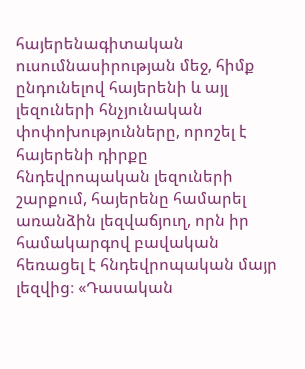հայերենագիտական ուսումնասիրության մեջ, հիմք ընդունելով հայերենի և այլ լեզուների հնչյունական փոփոխությունները, որոշել է հայերենի դիրքը հնդեվրոպական լեզուների շարքում, հայերենը համարել առանձին լեզվաճյուղ, որն իր համակարգով բավական հեռացել է հնդեվրոպական մայր լեզվից։ «Դասական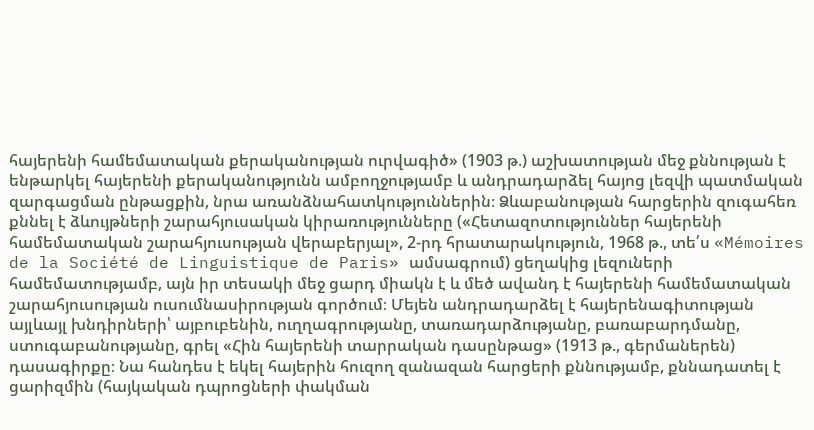հայերենի համեմատական քերականության ուրվագիծ» (1903 թ.) աշխատության մեջ քննության է ենթարկել հայերենի քերականությունն ամբողջությամբ և անդրադարձել հայոց լեզվի պատմական զարգացման ընթացքին, նրա առանձնահատկություններին։ Ձևաբանության հարցերին զուգահեռ քննել է ձևույթների շարահյուսական կիրառությունները («Հետազոտություններ հայերենի համեմատական շարահյուսության վերաբերյալ», 2-րդ հրատարակություն, 1968 թ., տե՛ս «Mémoires de la Société de Linguistique de Paris» ամսագրում) ցեղակից լեզուների համեմատությամբ, այն իր տեսակի մեջ ցարդ միակն է և մեծ ավանդ է հայերենի համեմատական շարահյուսության ուսումնասիրության գործում։ Մեյեն անդրադարձել է հայերենագիտության այլևայլ խնդիրների՝ այբուբենին, ուղղագրությանը, տառադարձությանը, բառաբարդմանը, ստուգաբանությանը, գրել «Հին հայերենի տարրական դասընթաց» (1913 թ., գերմաներեն) դասագիրքը։ Նա հանդես է եկել հայերին հուզող զանազան հարցերի քննությամբ, քննադատել է ցարիզմին (հայկական դպրոցների փակման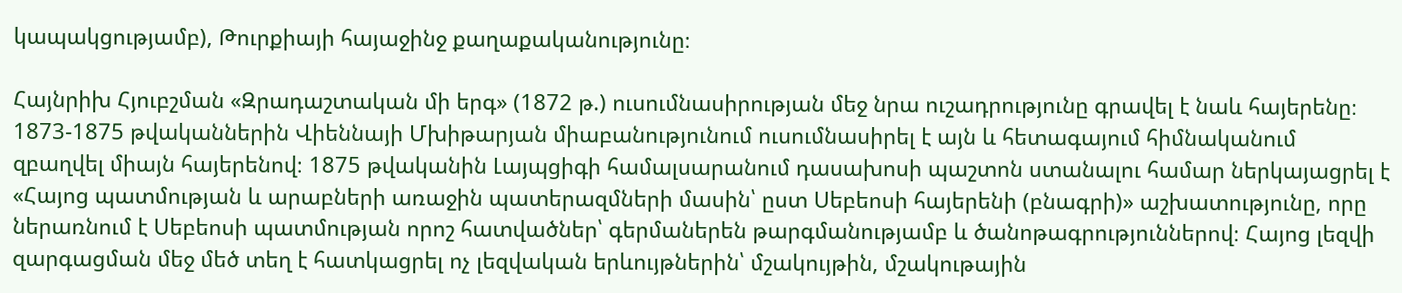կապակցությամբ), Թուրքիայի հայաջինջ քաղաքականությունը։

Հայնրիխ Հյուբշման «Զրադաշտական մի երգ» (1872 թ.) ուսումնասիրության մեջ նրա ուշադրությունը գրավել է նաև հայերենը։ 1873-1875 թվականներին Վիեննայի Մխիթարյան միաբանությունում ուսումնասիրել է այն և հետագայում հիմնականում զբաղվել միայն հայերենով։ 1875 թվականին Լայպցիգի համալսարանում դասախոսի պաշտոն ստանալու համար ներկայացրել է «Հայոց պատմության և արաբների առաջին պատերազմների մասին՝ ըստ Սեբեոսի հայերենի (բնագրի)» աշխատությունը, որը ներառնում է Սեբեոսի պատմության որոշ հատվածներ՝ գերմաներեն թարգմանությամբ և ծանոթագրություններով։ Հայոց լեզվի զարգացման մեջ մեծ տեղ է հատկացրել ոչ լեզվական երևույթներին՝ մշակույթին, մշակութային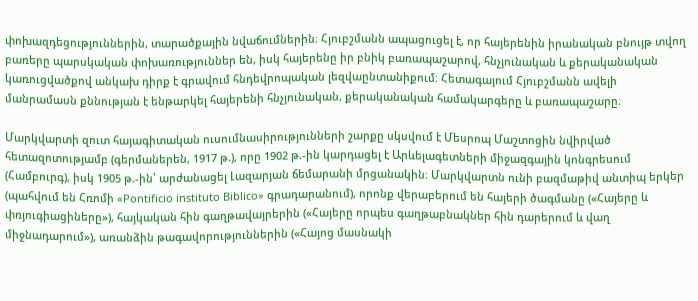փոխազդեցություններին, տարածքային նվաճումներին։ Հյուբշմանն ապացուցել է, որ հայերենին իրանական բնույթ տվող բառերը պարսկական փոխառություններ են, իսկ հայերենը իր բնիկ բառապաշարով, հնչյունական և քերականական կառուցվածքով անկախ դիրք է գրավում հնդեվրոպական լեզվաընտանիքում։ Հետագայում Հյուբշմանն ավելի մանրամասն քննության է ենթարկել հայերենի հնչյունական, քերականական համակարգերը և բառապաշարը։

Մարկվարտի զուտ հայագիտական ուսումնասիրությունների շարքը սկսվում է Մեսրոպ Մաշտոցին նվիրված հետազոտությամբ (գերմաներեն, 1917 թ.), որը 1902 թ.-ին կարդացել է Արևելագետների միջազգային կոնգրեսում (Համբուրգ), իսկ 1905 թ.-ին՝ արժանացել Լազարյան ճեմարանի մրցանակին։ Մարկվարտն ունի բազմաթիվ անտիպ երկեր (պահվում են Հռոմի «Pontificio instituto Biblico» գրադարանում), որոնք վերաբերում են հայերի ծագմանը («Հայերը և փռյուգիացիները»), հայկական հին գաղթավայրերին («Հայերը որպես գաղթաբնակներ հին դարերում և վաղ միջնադարում»), առանձին թագավորություններին («Հայոց մասնակի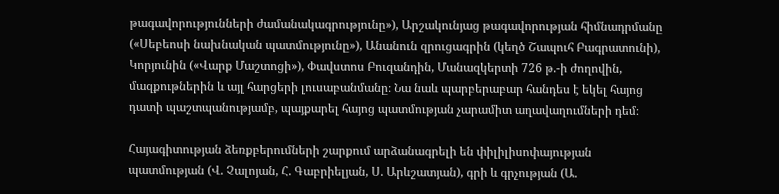թագավորությունների ժամանակագրությունը»), Արշակունյաց թագավորության հիմնադրմանը («Սեբեոսի նախնական պատմությունը»), Անանուն զրուցագրին (կեղծ Շապուհ Բագրատունի), Կորյունին («Վարք Մաշտոցի»), Փավստոս Բուզանդին, Մանազկերտի 726 թ.-ի ժողովին, մազքութներին և այլ հարցերի լուսաբանմանը։ Նա նաև պարբերաբար հանդես է եկել հայոց դատի պաշտպանությամբ, պայքարել հայոց պատմության չարամիտ աղավաղումների դեմ։

Հայագիտության ձեռքբերումների շարքում արձանագրելի են փիլիլիսոփայության պատմության (Վ. Չալոյան, Հ. Գաբրիելյան, Ս. Արևշատյան), գրի և գրչության (Ա.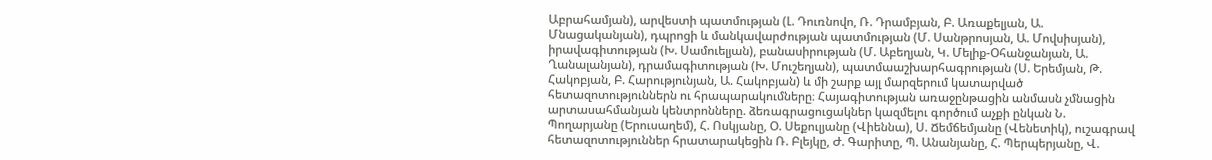Աբրահամյան), արվեստի պատմության (Լ. Դուռնովո, Ռ. Դրամբյան, Բ. Առաքելյան, Ա. Մնացականյան), դպրոցի և մանկավարժության պատմության (Մ. Սանթրոսյան, Ա. Մովսիսյան), իրավագիտության (Խ. Սամուելյան), բանասիրության (Մ. Աբեղյան, Կ. Մելիք-Օհանջանյան, Ա. Ղանալանյան), դրամագիտության (Խ. Մուշեղյան), պատմաաշխարհագրության (Ս. Երեմյան, Թ. Հակոբյան, Բ. Հարությունյան, Ա. Հակոբյան) և մի շարք այլ մարզերում կատարված հետազոտություններն ու հրապարակումները։ Հայագիտության առաջընթացին անմասն չմնացին արտասահմանյան կենտրոնները. ձեռագրացուցակներ կազմելու գործում աչքի ընկան Ն. Պողարյանը (Երուսաղեմ), Հ. Ոսկյանը, Օ. Սեքուլյանը (Վիեննա), Ս. Ճեմճեմյանը (Վենետիկ), ուշագրավ հետազոտություններ հրատարակեցին Ռ. Բլեյկը, Ժ. Գարիտը, Պ. Անանյանը, Հ. Պերպերյանը, Վ.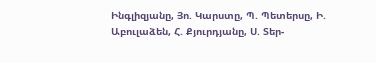Ինգլիզյանը, Յո. Կարստը, Պ. Պետերսը, Ի. Աբուլաձեն, Հ. Քյուրդյանը, Ս. Տեր-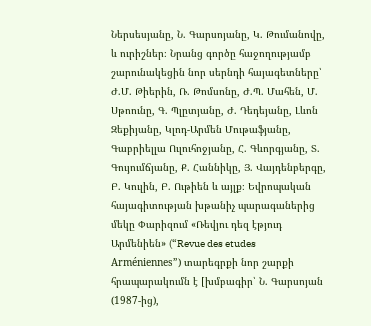Ներսեսյանը, Ն. Գարսոյանը, Կ. Թումանովը, և ուրիշներ։ Նրանց գործը հաջողությամբ շարունակեցին նոր սերնդի հայագետները՝ Ժ.Մ. Թիերին, Ռ. Թոմսոնը, Ժ.Պ. Մահեն, Մ. Սթոունը, Գ. Պլըտյանը, Ժ. Դեդեյանը, Լևոն Զեքիյանը, Կլոդ-Արմեն Մութաֆյանը, Գաբրիելլա Ուլուհոջյանը, Հ. Գևորգյանը, Տ. Գույումճյանը, Ք. Հաննիկը, Յ. Վայդենբերգը, Բ. Կուլին, Բ. Ութիեն և այլք։ Եվրոպական հայագիտության խթանիչ պարագաներից մեկը Փարիզում «Ռեվյու դեզ էթյուդ Արմենիեն» (“Revue des etudes Arméniennes”) տարեգրքի նոր շարքի հրապարակումն է [խմբագիր՝ Ն. Գարսոյան (1987-ից),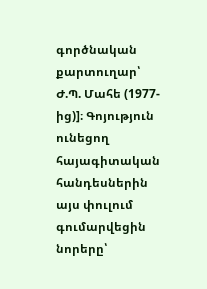գործնական քարտուղար՝ Ժ.Պ. Մահե (1977-ից)]։ Գոյություն ունեցող հայագիտական հանդեսներին այս փուլում գումարվեցին նորերը՝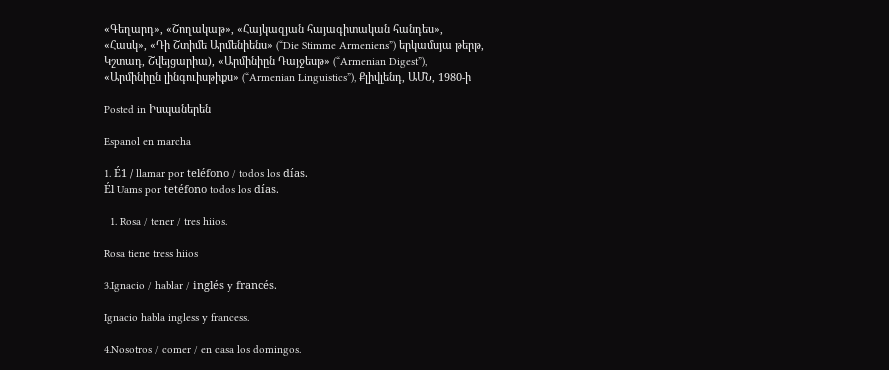«Գեղարդ», «Շողակաթ», «Հայկազյան հայագիտական հանդես», «Հասկ», «Դի Շտիմե Արմենիենս» (“Die Stimme Armeniens”) երկամսյա թերթ, Կշտադ, Շվեյցարիա), «Արմինիըն Դայջեսթ» (“Armenian Digest”), «Արմինիըն լինգուիսթիքս» (“Armenian Linguistics”), Քլիվլենդ, ԱՄՆ, 1980-ի

Posted in Իսպաներեն

Espanol en marcha

1. É1 / llamar por teléfono / todos los días.
Él Uams por tetéfono todos los días.

  1. Rosa / tener / tres hiios.

Rosa tiene tress hiios

3.Ignacio / hablar / inglés y francés.

Ignacio habla ingless y francess.

4.Nosotros / comer / en casa los domingos.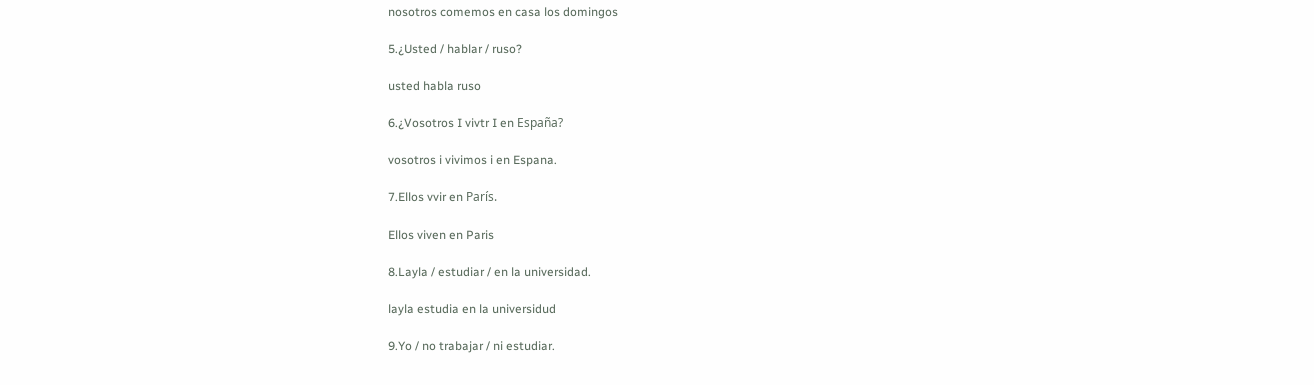nosotros comemos en casa los domingos

5.¿Usted / hablar / ruso?

usted habla ruso

6.¿Vosotros I vivtr I en España?

vosotros i vivimos i en Espana.

7.Ellos vvir en París.

Ellos viven en Paris

8.Layla / estudiar / en la universidad.

layla estudia en la universidud

9.Yo / no trabajar / ni estudiar.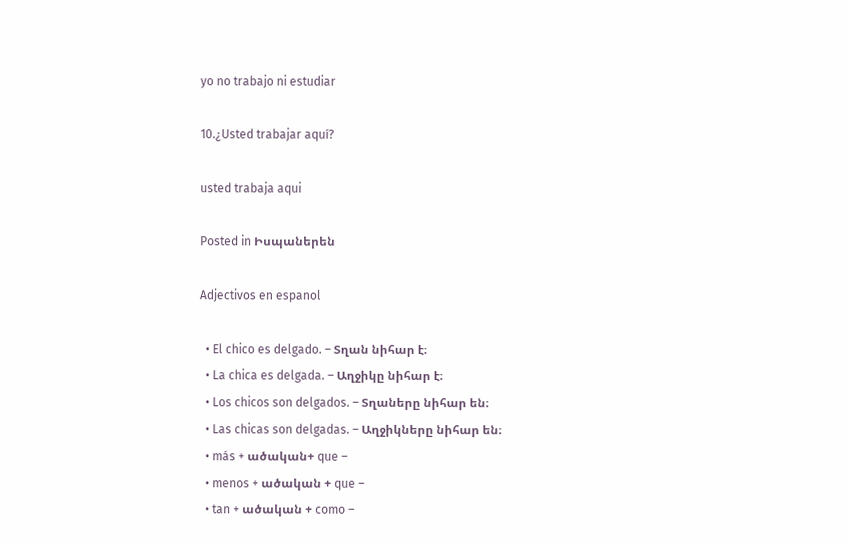yo no trabajo ni estudiar

10.¿Usted trabajar aquí?

usted trabaja aqui

Posted in Իսպաներեն

Adjectivos en espanol

  • El chico es delgado. – Տղան նիհար է։
  • La chica es delgada. – Աղջիկը նիհար է։
  • Los chicos son delgados. – Տղաները նիհար են։
  • Las chicas son delgadas. – Աղջիկները նիհար են։
  • más + ածական+ que –
  • menos + ածական + que –
  • tan + ածական + como –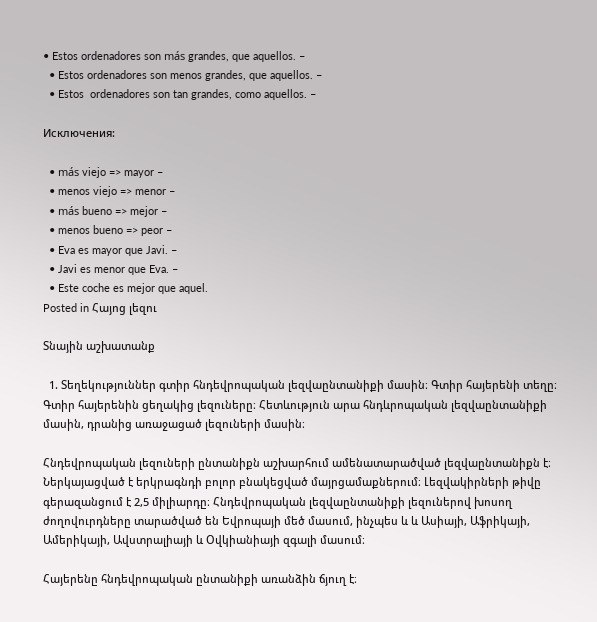• Estos ordenadores son más grandes, que aquellos. –
  • Estos ordenadores son menos grandes, que aquellos. –
  • Estos  ordenadores son tan grandes, como aquellos. –

Исключения:

  • más viejo => mayor –
  • menos viejo => menor –
  • más bueno => mejor –
  • menos bueno => peor –
  • Eva es mayor que Javi. –
  • Javi es menor que Eva. –
  • Este coche es mejor que aquel.
Posted in Հայոց լեզու

Տնային աշխատանք

  1. Տեղեկություններ գտիր հնդեվրոպական լեզվաընտանիքի մասին։ Գտիր հայերենի տեղը։ Գտիր հայերենին ցեղակից լեզուները։ Հետևություն արա հնդևրոպական լեզվաընտանիքի մասին, դրանից առաջացած լեզուների մասին։

Հնդեվրոպական լեզուների ընտանիքն աշխարհում ամենատարածված լեզվաընտանիքն է։ Ներկայացված է երկրագնդի բոլոր բնակեցված մայրցամաքներում։ Լեզվակիրների թիվը գերազանցում է 2,5 միլիարդը։ Հնդեվրոպական լեզվաընտանիքի լեզուներով խոսող ժողովուրդները տարածված են Եվրոպայի մեծ մասում, ինչպես և և Ասիայի, Աֆրիկայի, Ամերիկայի, Ավստրալիայի և Օվկիանիայի զգալի մասում։

Հայերենը հնդեվրոպական ընտանիքի առանձին ճյուղ է։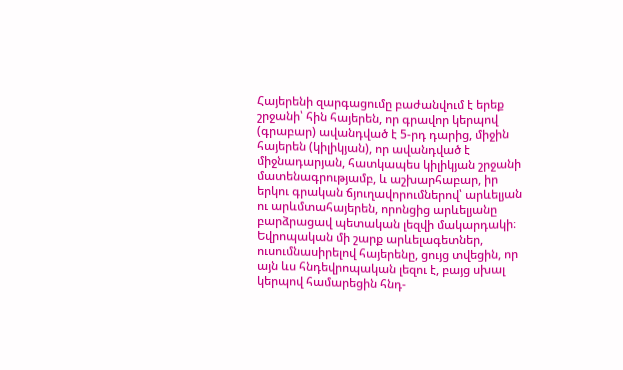Հայերենի զարգացումը բաժանվում է երեք շրջանի՝ հին հայերեն, որ գրավոր կերպով (գրաբար) ավանդված է 5-րդ դարից, միջին հայերեն (կիլիկյան), որ ավանդված է միջնադարյան, հատկապես կիլիկյան շրջանի մատենագրությամբ, և աշխարհաբար, իր երկու գրական ճյուղավորումներով՝ արևելյան ու արևմտահայերեն, որոնցից արևելյանը բարձրացավ պետական լեզվի մակարդակի։ Եվրոպական մի շարք արևելագետներ, ուսումնասիրելով հայերենը, ցույց տվեցին, որ այն ևս հնդեվրոպական լեզու է, բայց սխալ կերպով համարեցին հնդ-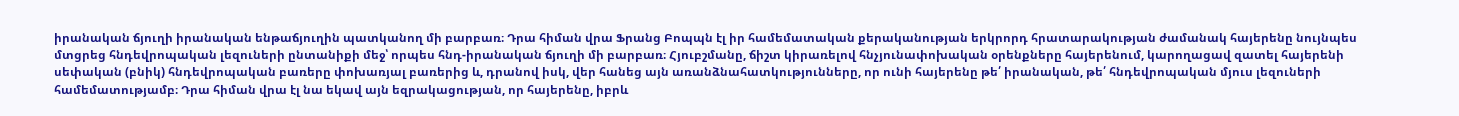իրանական ճյուղի իրանական ենթաճյուղին պատկանող մի բարբառ։ Դրա հիման վրա Ֆրանց Բոպպն էլ իր համեմատական քերականության երկրորդ հրատարակության ժամանակ հայերենը նույնպես մտցրեց հնդեվրոպական լեզուների ընտանիքի մեջ՝ որպես հնդ-իրանական ճյուղի մի բարբառ։ Հյուբշմանը, ճիշտ կիրառելով հնչյունափոխական օրենքները հայերենում, կարողացավ զատել հայերենի սեփական (բնիկ) հնդեվրոպական բառերը փոխառյալ բառերից և, դրանով իսկ, վեր հանեց այն առանձնահատկությունները, որ ունի հայերենը թե՛ իրանական, թե՛ հնդեվրոպական մյուս լեզուների համեմատությամբ։ Դրա հիման վրա էլ նա եկավ այն եզրակացության, որ հայերենը, իբրև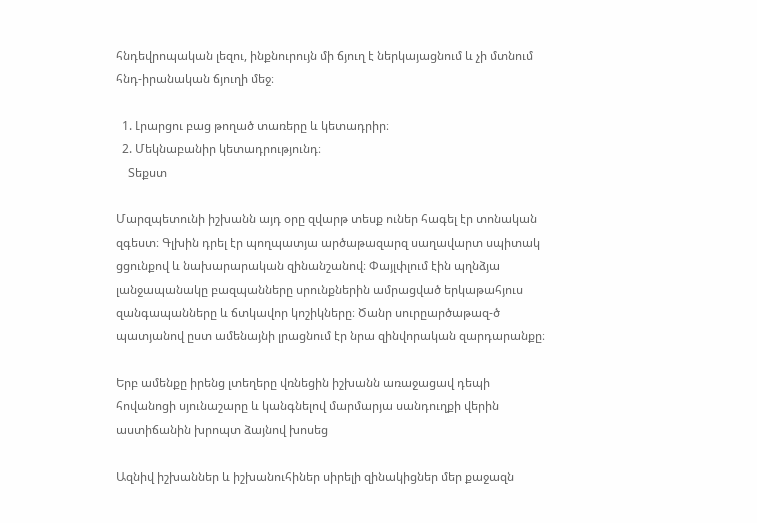հնդեվրոպական լեզու, ինքնուրույն մի ճյուղ է ներկայացնում և չի մտնում հնդ-իրանական ճյուղի մեջ։

  1. Լրարցու բաց թողած տառերը և կետադրիր։
  2. Մեկնաբանիր կետադրությունդ։
    Տեքստ

Մարզպետունի իշխանն այդ օրը զվարթ տեսք ուներ հագել էր տոնական զգեստ։ Գլխին դրել էր պողպատյա արծաթազարզ սաղավարտ սպիտակ ցցունքով և նախարարական զինանշանով։ Փայլփլում էին պղնձյա լանջապանակը բազպանները սրունքներին ամրացված երկաթահյուս զանգապանները և ճտկավոր կոշիկները։ Ծանր սուրըարծաթազ-ծ պատյանով ըստ ամենայնի լրացնում էր նրա զինվորական զարդարանքը։

Երբ ամենքը իրենց լտեղերը վռնեցին իշխանն առաջացավ դեպի հովանոցի սյունաշարը և կանգնելով մարմարյա սանդուղքի վերին աստիճանին խրոպտ ձայնով խոսեց

Ազնիվ իշխաններ և իշխանուհիներ սիրելի զինակիցներ մեր քաջազն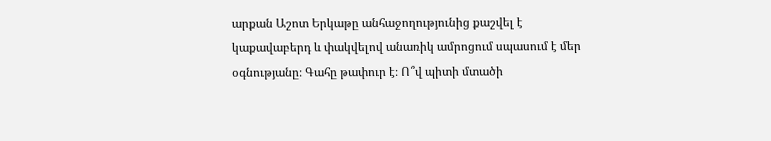արքան Աշոտ Երկաթը անհաջողությունից քաշվել է կաքավաբերդ և փակվելով անառիկ ամրոցում սպասում է մեր օգնությանը։ Գահը թափուր է։ Ո՞վ պիտի մտածի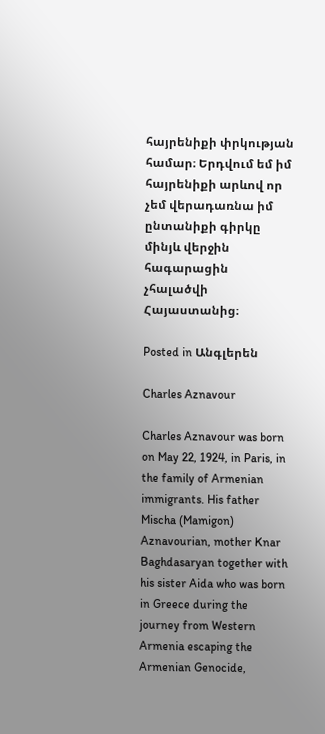հայրենիքի փրկության համար։ Երդվում եմ իմ հայրենիքի արևով որ չեմ վերադառնա իմ ընտանիքի գիրկը մինյև վերջին հագարացին չհալածվի Հայաստանից։

Posted in Անգլերեն

Charles Aznavour

Charles Aznavour was born on May 22, 1924, in Paris, in the family of Armenian immigrants. His father Mischa (Mamigon) Aznavourian, mother Knar Baghdasaryan together with his sister Aida who was born in Greece during the journey from Western Armenia escaping the Armenian Genocide,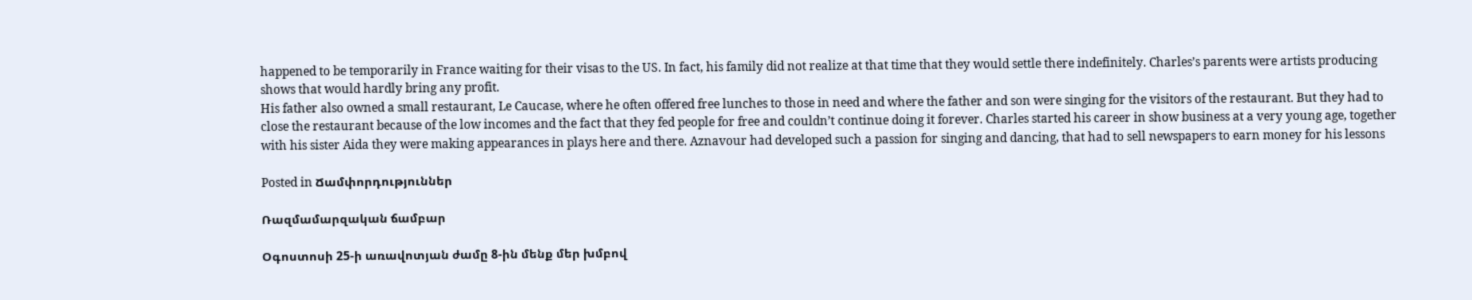happened to be temporarily in France waiting for their visas to the US. In fact, his family did not realize at that time that they would settle there indefinitely. Charles’s parents were artists producing shows that would hardly bring any profit.
His father also owned a small restaurant, Le Caucase, where he often offered free lunches to those in need and where the father and son were singing for the visitors of the restaurant. But they had to close the restaurant because of the low incomes and the fact that they fed people for free and couldn’t continue doing it forever. Charles started his career in show business at a very young age, together with his sister Aida they were making appearances in plays here and there. Aznavour had developed such a passion for singing and dancing, that had to sell newspapers to earn money for his lessons

Posted in Ճամփորդություններ

Ռազմամարզական ճամբար

Օգոստոսի 25-ի առավոտյան ժամը 8-ին մենք մեր խմբով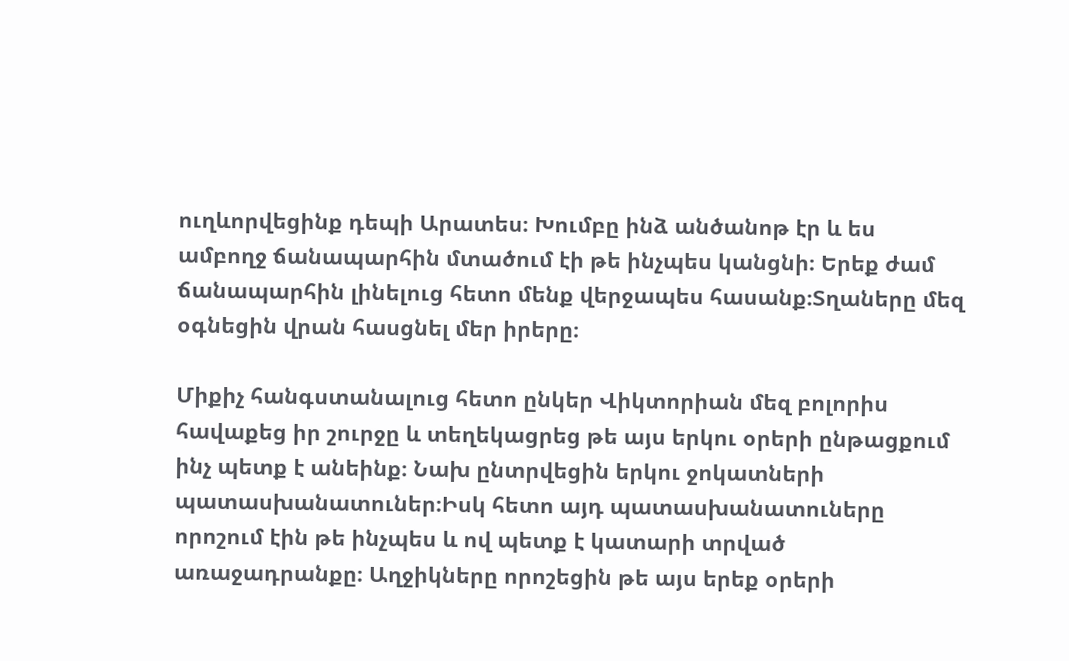ուղևորվեցինք դեպի Արատես։ Խումբը ինձ անծանոթ էր և ես ամբողջ ճանապարհին մտածում էի թե ինչպես կանցնի։ Երեք ժամ ճանապարհին լինելուց հետո մենք վերջապես հասանք։Տղաները մեզ օգնեցին վրան հասցնել մեր իրերը։

Միքիչ հանգստանալուց հետո ընկեր Վիկտորիան մեզ բոլորիս հավաքեց իր շուրջը և տեղեկացրեց թե այս երկու օրերի ընթացքում ինչ պետք է անեինք։ Նախ ընտրվեցին երկու ջոկատների պատասխանատուներ։Իսկ հետո այդ պատասխանատուները որոշում էին թե ինչպես և ով պետք է կատարի տրված առաջադրանքը։ Աղջիկները որոշեցին թե այս երեք օրերի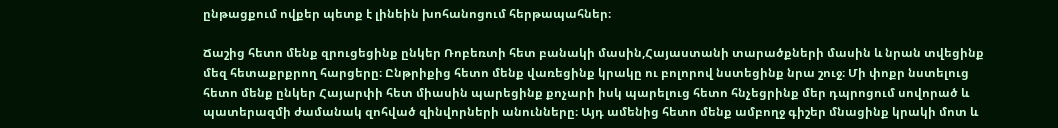ընթացքում ովքեր պետք է լինեին խոհանոցում հերթապահներ։

Ճաշից հետո մենք զրուցեցինք ընկեր Ռոբեռտի հետ բանակի մասին,Հայաստանի տարածքների մասին և նրան տվեցինք մեզ հետաքրքրող հարցերը։ Ընթրիքից հետո մենք վառեցինք կրակը ու բոլորով նստեցինք նրա շուջ։ Մի փոքր նստելուց հետո մենք ընկեր Հայարփի հետ միասին պարեցինք քոչարի իսկ պարելուց հետո հնչեցրինք մեր դպրոցում սովորած և պատերազմի ժամանակ զոհված զինվորների անունները։ Այդ ամենից հետո մենք ամբողջ գիշեր մնացինք կրակի մոտ և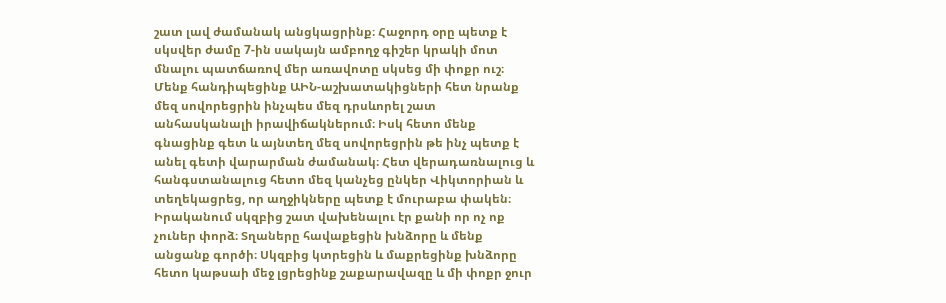շատ լավ ժամանակ անցկացրինք։ Հաջորդ օրը պետք է սկսվեր ժամը 7-ին սակայն ամբողջ գիշեր կրակի մոտ մնալու պատճառով մեր առավոտը սկսեց մի փոքր ուշ։ Մենք հանդիպեցինք ԱԻՆ-աշխատակիցների հետ նրանք մեզ սովորեցրին ինչպես մեզ դրսևորել շատ անհասկանալի իրավիճակներում։ Իսկ հետո մենք գնացինք գետ և այնտեղ մեզ սովորեցրին թե ինչ պետք է անել գետի վարարման ժամանակ։ Հետ վերադառնալուց և հանգստանալուց հետո մեզ կանչեց ընկեր Վիկտորիան և տեղեկացրեց, որ աղջիկները պետք է մուրաբա փակեն։ Իրականում սկզբից շատ վախենալու էր քանի որ ոչ ոք չուներ փորձ։ Տղաները հավաքեցին խնձորը և մենք անցանք գործի։ Սկզբից կտրեցին և մաքրեցինք խնձորը հետո կաթսաի մեջ լցրեցինք շաքարավազը և մի փոքր ջուր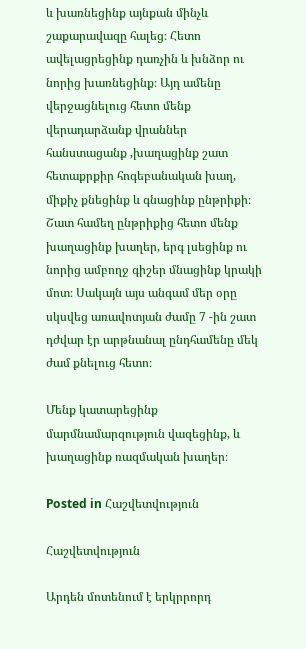և խառնեցինք այնքան մինչև շաքարավազը հալեց։ Հետո ավելացրեցինք դառչին և խնձոր ու նորից խառնեցինք։ Այդ ամենը վերջացնելուց հետո մենք վերադարձանք վրաններ հանստացանք ,խաղացինք շատ հետաքրքիր հոգեբանական խաղ, միքիչ քնեցինք և գնացինք ընթրիքի։ Շատ համեղ ընթրիքից հետո մենք խաղացինք խաղեր, երգ լսեցինք ու նորից ամբողջ գիշեր մնացինք կրակի մոտ։ Սակայն այս անգամ մեր օրը սկսվեց առավոտյան ժամը 7 -ին շատ դժվար էր արթնանալ ընդհամենը մեկ ժամ քնելուց հետո։

Մենք կատարեցինք մարմնամարզություն վազեցինք, և խաղացինք ռազմական խաղեր։

Posted in Հաշվետվություն

Հաշվետվություն

Արդեն մոտենում է երկրրորդ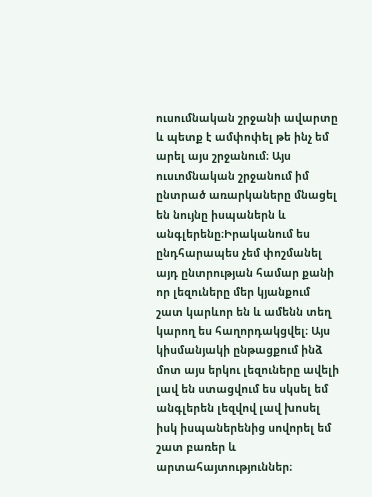ուսումնական շրջանի ավարտը և պետք է ամփոփել թե ինչ եմ արել այս շրջանում։ Այս ուսւոմնական շրջանում իմ ընտրած առարկաները մնացել են նույնը իսպաներն և անգլերենը։Իրականում ես ընդհարապես չեմ փոշմանել այդ ընտրության համար քանի որ լեզուները մեր կյանքում շատ կարևոր են և ամենն տեղ կարող ես հաղորդակցվել։ Այս կիսմանյակի ընթացքում ինձ մոտ այս երկու լեզուները ավելի լավ են ստացվում ես սկսել եմ անգլերեն լեզվով լավ խոսել իսկ իսպաներենից սովորել եմ շատ բառեր և արտահայտություններ։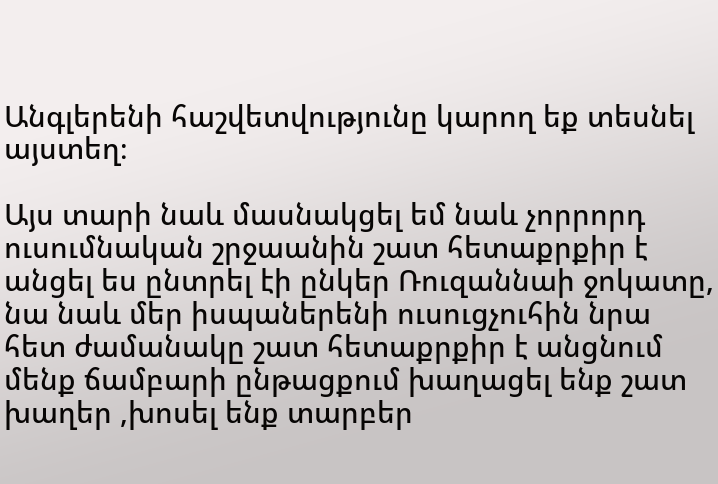Անգլերենի հաշվետվությունը կարող եք տեսնել այստեղ։

Այս տարի նաև մասնակցել եմ նաև չորրորդ ուսումնական շրջաանին շատ հետաքրքիր է անցել ես ընտրել էի ընկեր Ռուզաննաի ջոկատը, նա նաև մեր իսպաներենի ուսուցչուհին նրա հետ ժամանակը շատ հետաքրքիր է անցնում մենք ճամբարի ընթացքում խաղացել ենք շատ խաղեր ,խոսել ենք տարբեր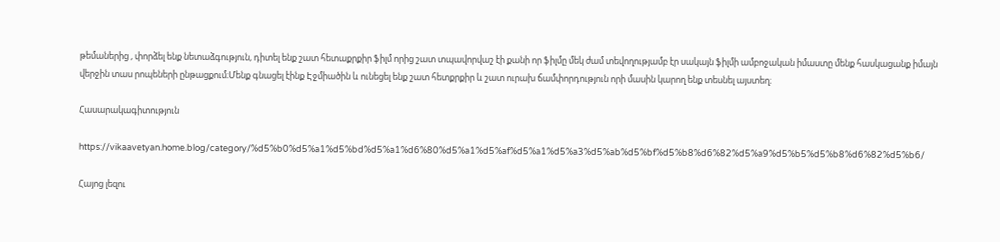թեմաներից , փորձել ենք նետաձգություն, դիտել ենք շատ հետաքրքիր ֆիլմ որից շատ տպավորվաշ էի քանի որ ֆիլմը մեկ ժամ տեվողությամբ էր սակայն ֆիլմի ամբոջական իմաստը մենք հասկացանք իմայն վերջին տաս րոպեների ընթացքում։Մենք գնացել էինք Էջմիածին և ունեցել ենք շատ հետքրքիր և շատ ուրախ ճամփորդություն որի մասին կարող ենք տեսնել այստեղ։

Հասարակագիտություն

https://vikaavetyan.home.blog/category/%d5%b0%d5%a1%d5%bd%d5%a1%d6%80%d5%a1%d5%af%d5%a1%d5%a3%d5%ab%d5%bf%d5%b8%d6%82%d5%a9%d5%b5%d5%b8%d6%82%d5%b6/

Հայոց լեզու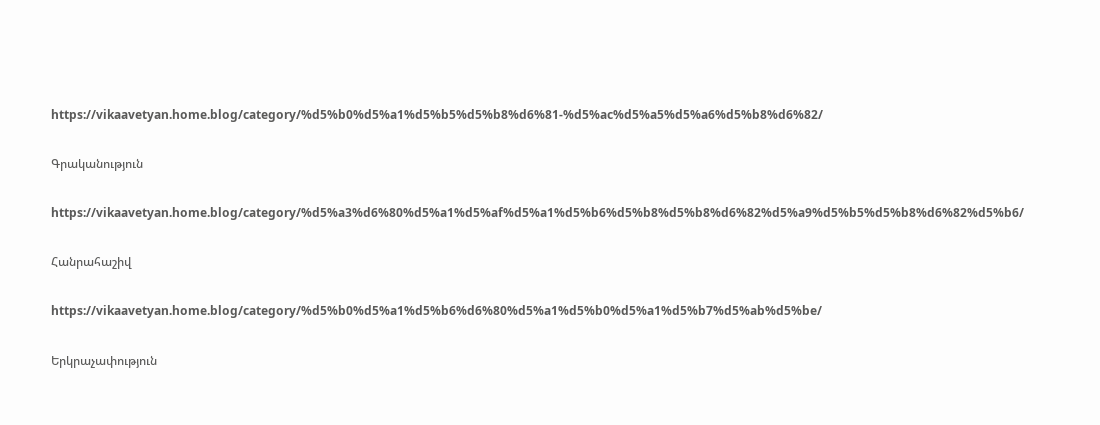https://vikaavetyan.home.blog/category/%d5%b0%d5%a1%d5%b5%d5%b8%d6%81-%d5%ac%d5%a5%d5%a6%d5%b8%d6%82/

Գրականություն

https://vikaavetyan.home.blog/category/%d5%a3%d6%80%d5%a1%d5%af%d5%a1%d5%b6%d5%b8%d5%b8%d6%82%d5%a9%d5%b5%d5%b8%d6%82%d5%b6/

Հանրահաշիվ

https://vikaavetyan.home.blog/category/%d5%b0%d5%a1%d5%b6%d6%80%d5%a1%d5%b0%d5%a1%d5%b7%d5%ab%d5%be/

Երկրաչափություն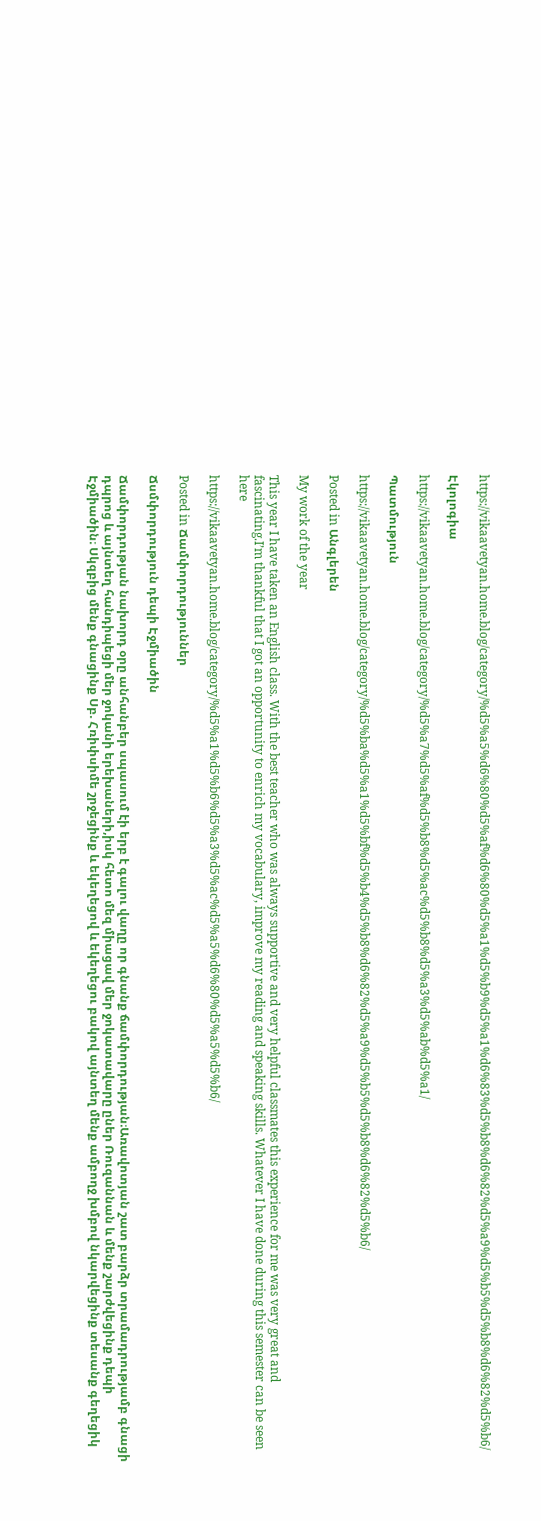https://vikaavetyan.home.blog/category/%d5%a5%d6%80%d5%af%d6%80%d5%a1%d5%b9%d5%a1%d6%83%d5%b8%d6%82%d5%a9%d5%b5%d5%b8%d6%82%d5%b6/

Էկոլոգիա

https://vikaavetyan.home.blog/category/%d5%a7%d5%af%d5%b8%d5%ac%d5%b8%d5%a3%d5%ab%d5%a1/

Պատմություն

https://vikaavetyan.home.blog/category/%d5%ba%d5%a1%d5%bf%d5%b4%d5%b8%d6%82%d5%a9%d5%b5%d5%b8%d6%82%d5%b6/

Posted in Անգլերեն

My work of the year

This year I have taken an English class. With the best teacher who was always supportive and very helpful classmates this experience for me was very great and fascinating.I’m thankful that I got an opportunity to enrich my vocabulary, improve my reading and speaking skills. Whatever I have done during this semester can be seen here

https://vikaavetyan.home.blog/category/%d5%a1%d5%b6%d5%a3%d5%ac%d5%a5%d6%80%d5%a5%d5%b6/

Posted in Ճամփորդություններ

Ճսմփորդություն դեպի Էջմիածին

Ճամփորդության նախորդ օրը անհանբեր սպասում էի երբ է գալու վաղը որ գնանք ճամփորդության։Առավոտյան շատ բարձր տրամադրությամբ գնացի դպրոց և այնտեղ հանդիպեցի մեր ջոկանի երեխաների,իսկ հետո մեզ միացավ մեր ջոկատավարը ըներ Ռուզաննան և մենք շարժվեցինք դեպի Էջմիածին։ Սկզբից մենք գնացինք Սբ. Հռիփսիմե շրջեցինք և եկեղեցով և եկեղեցու բակով այնտեղ մենք ամբողջ խմբով նկարվեցինք տեսանք գեղեցիկ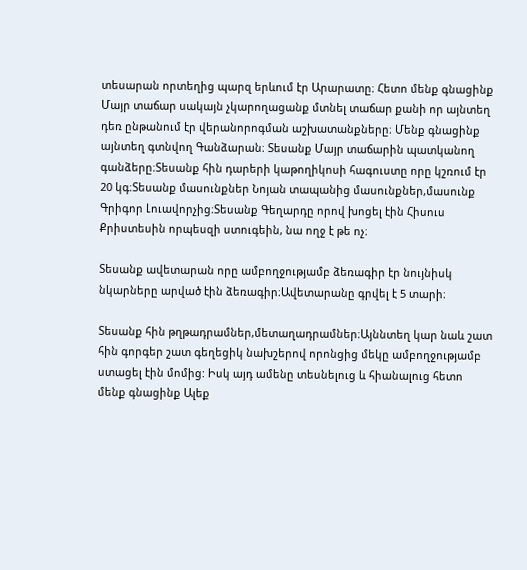տեսարան որտեղից պարզ երևում էր Արարատը։ Հետո մենք գնացինք Մայր տաճար սակայն չկարողացանք մտնել տաճար քանի որ այնտեղ դեռ ընթանում էր վերանորոգման աշխատանքները։ Մենք գնացինք այնտեղ գտնվող Գանձարան։ Տեսանք Մայր տաճարին պատկանող գանձերը։Տեսանք հին դարերի կաթողիկոսի հագուստը որը կշռում էր 20 կգ։Տեսանք մասունքներ Նոյան տապանից մասունքներ,մասունք Գրիգոր Լուավորչից։Տեսանք Գեղարդը որով խոցել էին Հիսուս Քրիստեսին որպեսզի ստուգեին, նա ողջ է թե ոչ։

Տեսանք ավետարան որը ամբողջությամբ ձեռագիր էր նույնիսկ նկարները արված էին ձեռագիր։Ավետարանը գրվել է 5 տարի։

Տեսանք հին թղթադրամներ,մետաղադրամներ։Այննտեղ կար նաև շատ հին գորգեր շատ գեղեցիկ նախշերով որոնցից մեկը ամբողջությամբ ստացել էին մոմից: Իսկ այդ ամենը տեսնելուց և հիանալուց հետո մենք գնացինք Ալեք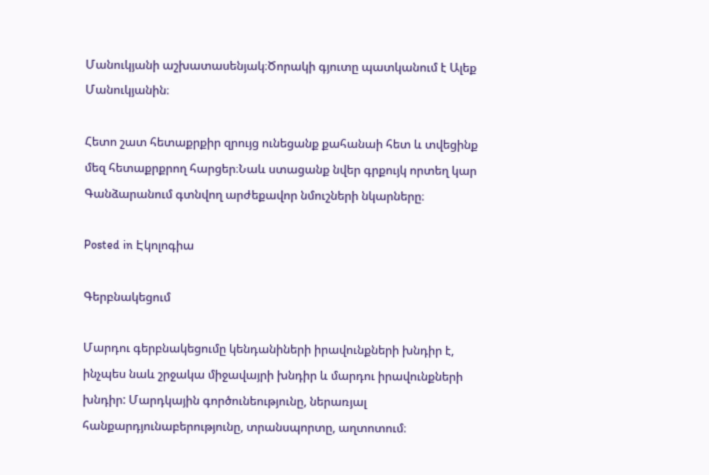Մանուկյանի աշխատասենյակ։Ծորակի գյուտը պատկանում է Ալեք Մանուկյանին։

Հետո շատ հետաքրքիր զրույց ունեցանք քահանաի հետ և տվեցինք մեզ հետաքրքրող հարցեր։Նաև ստացանք նվեր գրքույկ որտեղ կար Գանձարանում գտնվող արժեքավոր նմուշների նկարները։

Posted in Էկոլոգիա

Գերբնակեցում

Մարդու գերբնակեցումը կենդանիների իրավունքների խնդիր է, ինչպես նաև շրջակա միջավայրի խնդիր և մարդու իրավունքների խնդիր: Մարդկային գործունեությունը, ներառյալ հանքարդյունաբերությունը, տրանսպորտը, աղտոտում։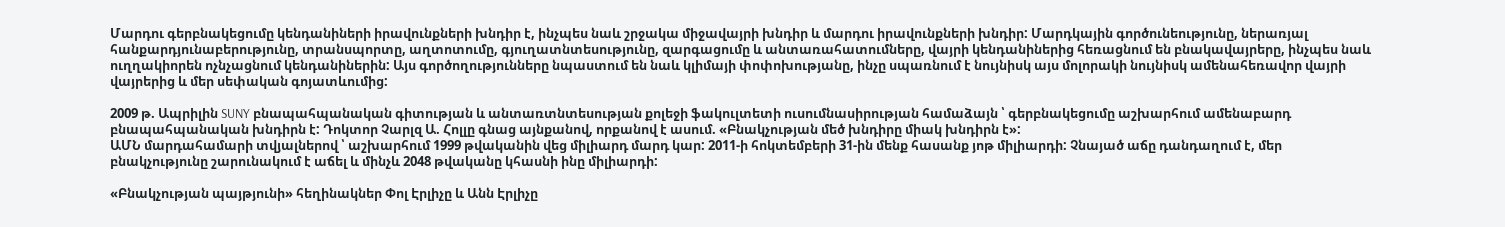Մարդու գերբնակեցումը կենդանիների իրավունքների խնդիր է, ինչպես նաև շրջակա միջավայրի խնդիր և մարդու իրավունքների խնդիր: Մարդկային գործունեությունը, ներառյալ հանքարդյունաբերությունը, տրանսպորտը, աղտոտումը, գյուղատնտեսությունը, զարգացումը և անտառահատումները, վայրի կենդանիներից հեռացնում են բնակավայրերը, ինչպես նաև ուղղակիորեն ոչնչացնում կենդանիներին: Այս գործողությունները նպաստում են նաև կլիմայի փոփոխությանը, ինչը սպառնում է նույնիսկ այս մոլորակի նույնիսկ ամենահեռավոր վայրի վայրերից և մեր սեփական գոյատևումից:

2009 թ. Ապրիլին SUNY բնապահպանական գիտության և անտառտնտեսության քոլեջի ֆակուլտետի ուսումնասիրության համաձայն ՝ գերբնակեցումը աշխարհում ամենաբարդ բնապահպանական խնդիրն է: Դոկտոր Չարլզ Ա. Հոլլը գնաց այնքանով, որքանով է ասում. «Բնակչության մեծ խնդիրը միակ խնդիրն է»:
ԱՄՆ մարդահամարի տվյալներով ՝ աշխարհում 1999 թվականին վեց միլիարդ մարդ կար: 2011-ի հոկտեմբերի 31-ին մենք հասանք յոթ միլիարդի: Չնայած աճը դանդաղում է, մեր բնակչությունը շարունակում է աճել և մինչև 2048 թվականը կհասնի ինը միլիարդի:

«Բնակչության պայթյունի» հեղինակներ Փոլ Էրլիչը և Անն Էրլիչը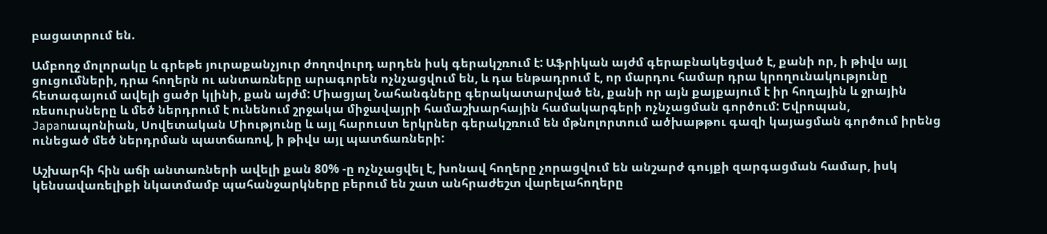բացատրում են.

Ամբողջ մոլորակը և գրեթե յուրաքանչյուր ժողովուրդ արդեն իսկ գերակշռում է: Աֆրիկան այժմ գերաբնակեցված է, քանի որ, ի թիվս այլ ցուցումների, դրա հողերն ու անտառները արագորեն ոչնչացվում են, և դա ենթադրում է, որ մարդու համար դրա կրողունակությունը հետագայում ավելի ցածր կլինի, քան այժմ: Միացյալ Նահանգները գերակատարված են, քանի որ այն քայքայում է իր հողային և ջրային ռեսուրսները և մեծ ներդրում է ունենում շրջակա միջավայրի համաշխարհային համակարգերի ոչնչացման գործում: Եվրոպան, Japanապոնիան, Սովետական Միությունը և այլ հարուստ երկրներ գերակշռում են մթնոլորտում ածխաթթու գազի կայացման գործում իրենց ունեցած մեծ ներդրման պատճառով, ի թիվս այլ պատճառների:

Աշխարհի հին աճի անտառների ավելի քան 80% -ը ոչնչացվել է, խոնավ հողերը չորացվում են անշարժ գույքի զարգացման համար, իսկ կենսավառելիքի նկատմամբ պահանջարկները բերում են շատ անհրաժեշտ վարելահողերը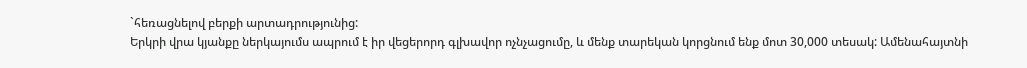`հեռացնելով բերքի արտադրությունից:
Երկրի վրա կյանքը ներկայումս ապրում է իր վեցերորդ գլխավոր ոչնչացումը, և մենք տարեկան կորցնում ենք մոտ 30,000 տեսակ: Ամենահայտնի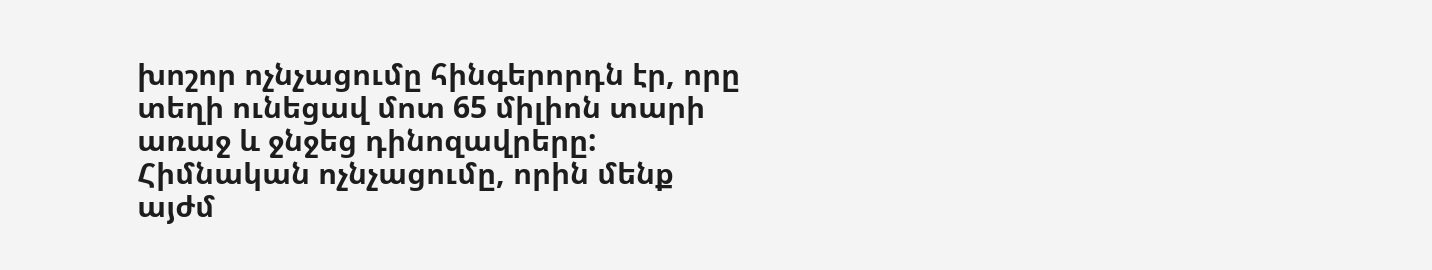խոշոր ոչնչացումը հինգերորդն էր, որը տեղի ունեցավ մոտ 65 միլիոն տարի առաջ և ջնջեց դինոզավրերը: Հիմնական ոչնչացումը, որին մենք այժմ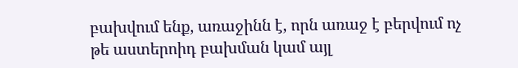բախվում ենք, առաջինն է, որն առաջ է բերվում ոչ թե աստերոիդ բախման կամ այլ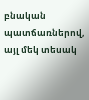բնական պատճառներով, այլ մեկ տեսակ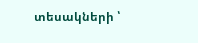տեսակների ՝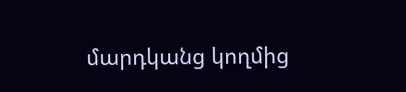մարդկանց կողմից